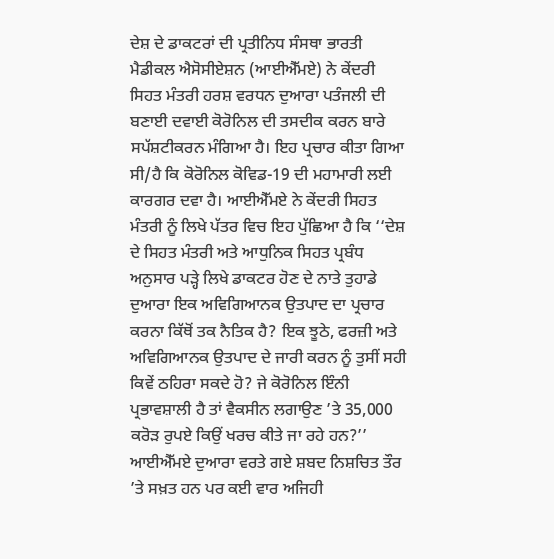ਦੇਸ਼ ਦੇ ਡਾਕਟਰਾਂ ਦੀ ਪ੍ਰਤੀਨਿਧ ਸੰਸਥਾ ਭਾਰਤੀ ਮੈਡੀਕਲ ਐਸੋਸੀਏਸ਼ਨ (ਆਈਐੱਮਏ) ਨੇ ਕੇਂਦਰੀ ਸਿਹਤ ਮੰਤਰੀ ਹਰਸ਼ ਵਰਧਨ ਦੁਆਰਾ ਪਤੰਜਲੀ ਦੀ ਬਣਾਈ ਦਵਾਈ ਕੋਰੋਨਿਲ ਦੀ ਤਸਦੀਕ ਕਰਨ ਬਾਰੇ ਸਪੱਸ਼ਟੀਕਰਨ ਮੰਗਿਆ ਹੈ। ਇਹ ਪ੍ਰਚਾਰ ਕੀਤਾ ਗਿਆ ਸੀ/ਹੈ ਕਿ ਕੋਰੋਨਿਲ ਕੋਵਿਡ-19 ਦੀ ਮਹਾਮਾਰੀ ਲਈ ਕਾਰਗਰ ਦਵਾ ਹੈ। ਆਈਐੱਮਏ ਨੇ ਕੇਂਦਰੀ ਸਿਹਤ ਮੰਤਰੀ ਨੂੰ ਲਿਖੇ ਪੱਤਰ ਵਿਚ ਇਹ ਪੁੱਛਿਆ ਹੈ ਕਿ ‘‘ਦੇਸ਼ ਦੇ ਸਿਹਤ ਮੰਤਰੀ ਅਤੇ ਆਧੁਨਿਕ ਸਿਹਤ ਪ੍ਰਬੰਧ ਅਨੁਸਾਰ ਪੜ੍ਹੇ ਲਿਖੇ ਡਾਕਟਰ ਹੋਣ ਦੇ ਨਾਤੇ ਤੁਹਾਡੇ ਦੁਆਰਾ ਇਕ ਅਵਿਗਿਆਨਕ ਉਤਪਾਦ ਦਾ ਪ੍ਰਚਾਰ ਕਰਨਾ ਕਿੱਥੋਂ ਤਕ ਨੈਤਿਕ ਹੈ? ਇਕ ਝੂਠੇ, ਫਰਜ਼ੀ ਅਤੇ ਅਵਿਗਿਆਨਕ ਉਤਪਾਦ ਦੇ ਜਾਰੀ ਕਰਨ ਨੂੰ ਤੁਸੀਂ ਸਹੀ ਕਿਵੇਂ ਠਹਿਰਾ ਸਕਦੇ ਹੋ? ਜੇ ਕੋਰੋਨਿਲ ਇੰਨੀ ਪ੍ਰਭਾਵਸ਼ਾਲੀ ਹੈ ਤਾਂ ਵੈਕਸੀਨ ਲਗਾਉਣ ’ਤੇ 35,000 ਕਰੋੜ ਰੁਪਏ ਕਿਉਂ ਖਰਚ ਕੀਤੇ ਜਾ ਰਹੇ ਹਨ?’’
ਆਈਐੱਮਏ ਦੁਆਰਾ ਵਰਤੇ ਗਏ ਸ਼ਬਦ ਨਿਸ਼ਚਿਤ ਤੌਰ ’ਤੇ ਸਖ਼ਤ ਹਨ ਪਰ ਕਈ ਵਾਰ ਅਜਿਹੀ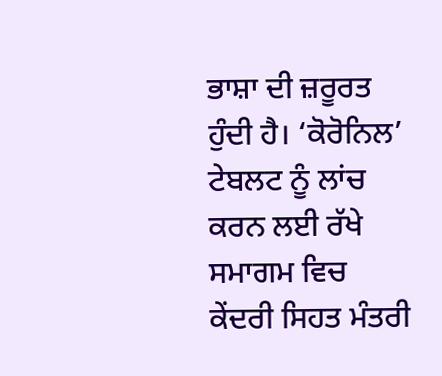ਭਾਸ਼ਾ ਦੀ ਜ਼ਰੂਰਤ ਹੁੰਦੀ ਹੈ। ‘ਕੋਰੋਨਿਲ’ ਟੇਬਲਟ ਨੂੰ ਲਾਂਚ ਕਰਨ ਲਈ ਰੱਖੇ ਸਮਾਗਮ ਵਿਚ ਕੇਂਦਰੀ ਸਿਹਤ ਮੰਤਰੀ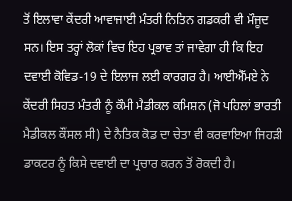ਤੋਂ ਇਲਾਵਾ ਕੇਂਦਰੀ ਆਵਾਜਾਈ ਮੰਤਰੀ ਨਿਤਿਨ ਗਡਕਰੀ ਵੀ ਮੌਜੂਦ ਸਨ। ਇਸ ਤਰ੍ਹਾਂ ਲੋਕਾਂ ਵਿਚ ਇਹ ਪ੍ਰਭਾਵ ਤਾਂ ਜਾਵੇਗਾ ਹੀ ਕਿ ਇਹ ਦਵਾਈ ਕੋਵਿਡ-19 ਦੇ ਇਲਾਜ ਲਈ ਕਾਰਗਰ ਹੈ। ਆਈਐੱਮਏ ਨੇ ਕੇਂਦਰੀ ਸਿਹਤ ਮੰਤਰੀ ਨੂੰ ਕੌਮੀ ਮੈਡੀਕਲ ਕਮਿਸ਼ਨ (ਜੋ ਪਹਿਲਾਂ ਭਾਰਤੀ ਮੈਡੀਕਲ ਕੌਂਸਲ ਸੀ) ਦੇ ਨੈਤਿਕ ਕੋਡ ਦਾ ਚੇਤਾ ਵੀ ਕਰਵਾਇਆ ਜਿਹੜੀ ਡਾਕਟਰ ਨੂੰ ਕਿਸੇ ਦਵਾਈ ਦਾ ਪ੍ਰਚਾਰ ਕਰਨ ਤੋਂ ਰੋਕਦੀ ਹੈ।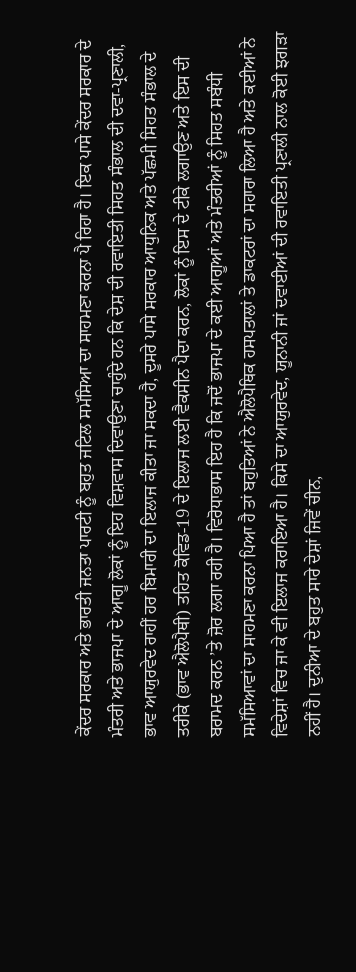ਕੇਂਦਰ ਸਰਕਾਰ ਅਤੇ ਭਾਰਤੀ ਜਨਤਾ ਪਾਰਟੀ ਨੂੰ ਬਹੁਤ ਜਟਿਲ ਸਮੱਸਿਆ ਦਾ ਸਾਹਮਣਾ ਕਰਨਾ ਪੈ ਰਿਹਾ ਹੈ। ਇਕ ਪਾਸੇ ਕੇਂਦਰ ਸਰਕਾਰ ਦੇ ਮੰਤਰੀ ਅਤੇ ਭਾਜਪਾ ਦੇ ਆਗੂ ਲੋਕਾਂ ਨੂੰ ਇਹ ਵਿਸ਼ਵਾਸ ਦਿਵਾਉਣਾ ਚਾਹੁੰਦੇ ਹਨ ਕਿ ਦੇਸ਼ ਦੀ ਰਵਾਇਤੀ ਸਿਹਤ ਸੰਭਾਲ ਦੀ ਦਵਾ-ਪ੍ਰਣਾਲੀ, ਭਾਵ ਆਯੁਰਵੇਦ ਰਾਹੀਂ ਹਰ ਬਿਮਾਰੀ ਦਾ ਇਲਾਜ ਕੀਤਾ ਜਾ ਸਕਦਾ ਹੈ, ਦੂਸਰੇ ਪਾਸੇ ਸਰਕਾਰ ਆਧੁਨਿਕ ਅਤੇ ਪੱਛਮੀ ਸਿਹਤ ਸੰਭਾਲ ਦੇ ਤਰੀਕੇ (ਭਾਵ ਐਲੋਪੈਥੀ) ਤਹਿਤ ਕੋਵਿਡ-19 ਦੇ ਇਲਾਜ ਲਈ ਵੈਕਸੀਨ ਪੈਦਾ ਕਰਨ, ਲੋਕਾਂ ਨੂੰ ਇਸ ਦੇ ਟੀਕੇ ਲਗਾਉਣ ਅਤੇ ਇਸ ਦੀ ਬਰਾਮਦ ਕਰਨ ’ਤੇ ਜ਼ੋਰ ਲਗਾ ਰਹੀ ਹੈ। ਵਿਰੋਧਾਭਾਸ ਇਹ ਹੈ ਕਿ ਜਦੋਂ ਭਾਜਪਾ ਦੇ ਕਈ ਆਗੂਆਂ ਅਤੇ ਮੰਤਰੀਆਂ ਨੂੰ ਸਿਹਤ ਸਬੰਧੀ ਸਮੱਸਿਆਵਾਂ ਦਾ ਸਾਹਮਣਾ ਕਰਨਾ ਪਿਆ ਹੈ ਤਾਂ ਬਹੁਤਿਆਂ ਨੇ ਐਲੋਪੈਥਿਕ ਹਸਪਤਾਲਾਂ ਤੇ ਡਾਕਟਰਾਂ ਦਾ ਸਹਾਰਾ ਲਿਆ ਹੈ ਅਤੇ ਕਈਆਂ ਨੇ ਵਿਦੇਸ਼ਾਂ ਵਿਚ ਜਾ ਕੇ ਵੀ ਇਲਾਜ ਕਰਾਇਆ ਹੈ। ਕਿਸੇ ਦਾ ਆਯੁਰਵੇਦ, ਯੂਨਾਨੀ ਜਾਂ ਦਵਾਈਆਂ ਦੀ ਰਵਾਇਤੀ ਪ੍ਰਣਾਲੀ ਨਾਲ ਕੋਈ ਝਗੜਾ ਨਹੀਂ ਹੈ। ਦੁਨੀਆ ਦੇ ਬਹੁਤ ਸਾਰੇ ਦੇਸ਼ਾਂ ਜਿਵੇਂ ਚੀਨ,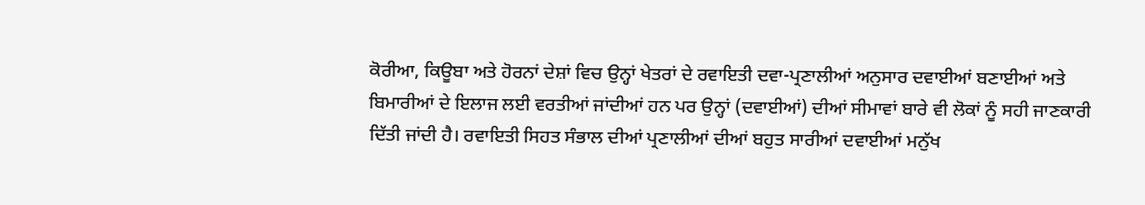ਕੋਰੀਆ, ਕਿਊਬਾ ਅਤੇ ਹੋਰਨਾਂ ਦੇਸ਼ਾਂ ਵਿਚ ਉਨ੍ਹਾਂ ਖੇਤਰਾਂ ਦੇ ਰਵਾਇਤੀ ਦਵਾ-ਪ੍ਰਣਾਲੀਆਂ ਅਨੁਸਾਰ ਦਵਾਈਆਂ ਬਣਾਈਆਂ ਅਤੇ ਬਿਮਾਰੀਆਂ ਦੇ ਇਲਾਜ ਲਈ ਵਰਤੀਆਂ ਜਾਂਦੀਆਂ ਹਨ ਪਰ ਉਨ੍ਹਾਂ (ਦਵਾਈਆਂ) ਦੀਆਂ ਸੀਮਾਵਾਂ ਬਾਰੇ ਵੀ ਲੋਕਾਂ ਨੂੰ ਸਹੀ ਜਾਣਕਾਰੀ ਦਿੱਤੀ ਜਾਂਦੀ ਹੈ। ਰਵਾਇਤੀ ਸਿਹਤ ਸੰਭਾਲ ਦੀਆਂ ਪ੍ਰਣਾਲੀਆਂ ਦੀਆਂ ਬਹੁਤ ਸਾਰੀਆਂ ਦਵਾਈਆਂ ਮਨੁੱਖ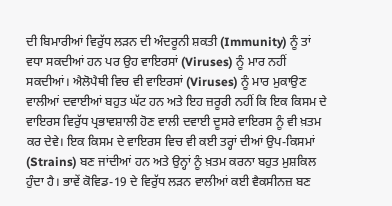ਦੀ ਬਿਮਾਰੀਆਂ ਵਿਰੁੱਧ ਲੜਨ ਦੀ ਅੰਦਰੂਨੀ ਸ਼ਕਤੀ (Immunity) ਨੂੰ ਤਾਂ ਵਧਾ ਸਕਦੀਆਂ ਹਨ ਪਰ ਉਹ ਵਾਇਰਸਾਂ (Viruses) ਨੂੰ ਮਾਰ ਨਹੀਂ ਸਕਦੀਆਂ। ਐਲੋਪੈਥੀ ਵਿਚ ਵੀ ਵਾਇਰਸਾਂ (Viruses) ਨੂੰ ਮਾਰ ਮੁਕਾਉਣ ਵਾਲੀਆਂ ਦਵਾਈਆਂ ਬਹੁਤ ਘੱਟ ਹਨ ਅਤੇ ਇਹ ਜ਼ਰੂਰੀ ਨਹੀਂ ਕਿ ਇਕ ਕਿਸਮ ਦੇ ਵਾਇਰਸ ਵਿਰੁੱਧ ਪ੍ਰਭਾਵਸ਼ਾਲੀ ਹੋਣ ਵਾਲੀ ਦਵਾਈ ਦੂਸਰੇ ਵਾਇਰਸ ਨੂੰ ਵੀ ਖ਼ਤਮ ਕਰ ਦੇਵੇ। ਇਕ ਕਿਸਮ ਦੇ ਵਾਇਰਸ ਵਿਚ ਵੀ ਕਈ ਤਰ੍ਹਾਂ ਦੀਆਂ ਉਪ-ਕਿਸਮਾਂ (Strains) ਬਣ ਜਾਂਦੀਆਂ ਹਨ ਅਤੇ ਉਨ੍ਹਾਂ ਨੂੰ ਖ਼ਤਮ ਕਰਨਾ ਬਹੁਤ ਮੁਸ਼ਕਿਲ ਹੁੰਦਾ ਹੈ। ਭਾਵੇਂ ਕੋਵਿਡ-19 ਦੇ ਵਿਰੁੱਧ ਲੜਨ ਵਾਲੀਆਂ ਕਈ ਵੈਕਸੀਨਜ਼ ਬਣ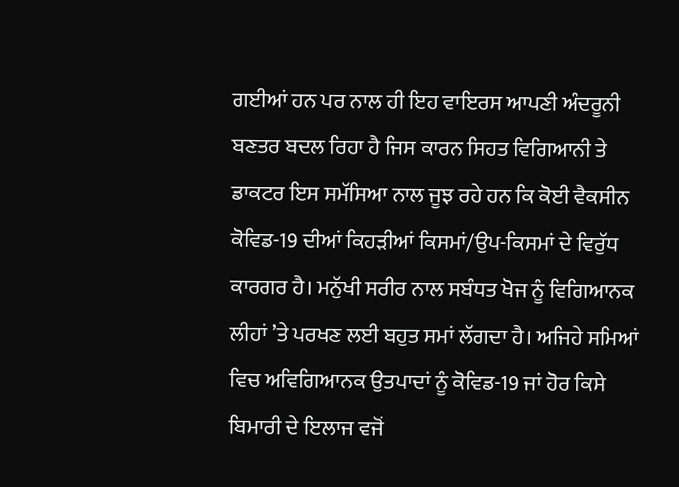ਗਈਆਂ ਹਨ ਪਰ ਨਾਲ ਹੀ ਇਹ ਵਾਇਰਸ ਆਪਣੀ ਅੰਦਰੂਨੀ ਬਣਤਰ ਬਦਲ ਰਿਹਾ ਹੈ ਜਿਸ ਕਾਰਨ ਸਿਹਤ ਵਿਗਿਆਨੀ ਤੇ ਡਾਕਟਰ ਇਸ ਸਮੱਸਿਆ ਨਾਲ ਜੂਝ ਰਹੇ ਹਨ ਕਿ ਕੋਈ ਵੈਕਸੀਨ ਕੋਵਿਡ-19 ਦੀਆਂ ਕਿਹੜੀਆਂ ਕਿਸਮਾਂ/ਉਪ-ਕਿਸਮਾਂ ਦੇ ਵਿਰੁੱਧ ਕਾਰਗਰ ਹੈ। ਮਨੁੱਖੀ ਸਰੀਰ ਨਾਲ ਸਬੰਧਤ ਖੋਜ ਨੂੰ ਵਿਗਿਆਨਕ ਲੀਹਾਂ ’ਤੇ ਪਰਖਣ ਲਈ ਬਹੁਤ ਸਮਾਂ ਲੱਗਦਾ ਹੈ। ਅਜਿਹੇ ਸਮਿਆਂ ਵਿਚ ਅਵਿਗਿਆਨਕ ਉਤਪਾਦਾਂ ਨੂੰ ਕੋਵਿਡ-19 ਜਾਂ ਹੋਰ ਕਿਸੇ ਬਿਮਾਰੀ ਦੇ ਇਲਾਜ ਵਜੋਂ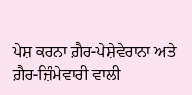ਪੇਸ਼ ਕਰਨਾ ਗ਼ੈਰ-ਪੇਸ਼ੇਵੇਰਾਨਾ ਅਤੇ ਗ਼ੈਰ-ਜ਼ਿੰਮੇਵਾਰੀ ਵਾਲੀ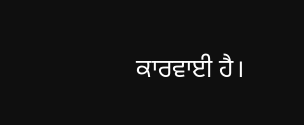ਕਾਰਵਾਈ ਹੈ।